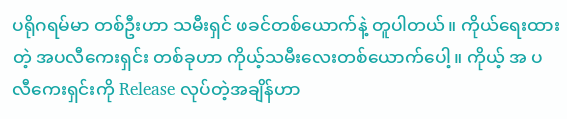ပရိုဂရမ်မာ တစ်ဦးဟာ သမီးရှင် ဖခင်တစ်ယောက်နဲ့ တူပါတယ်။ ကိုယ်ရေးထားတဲ့ အပလီကေးရှင်း တစ်ခုဟာ ကိုယ့်သမီးလေးတစ်ယောက်ပေါ့။ ကိုယ့် အ ပလီကေးရှင်းကို Release လုပ်တဲ့အချိန်ဟာ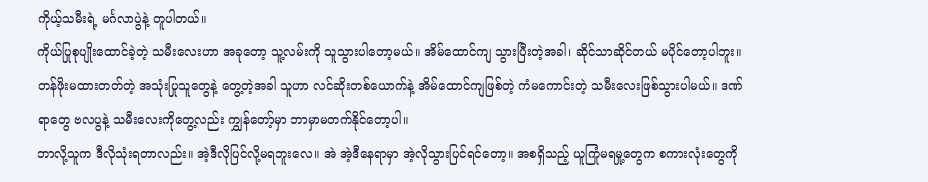ကိုယ့်သမီးရဲ့ မင်္ဂလာပွဲနဲ့ တူပါတယ်။
ကိုယ်ပြုစုပျိုးထောင်ခဲ့တဲ့ သမီးလေးဟာ အခုတော့ သူ့လမ်းကို သူသွားပါတော့မယ်။ အိမ်ထောင်ကျ သွားပြီးတဲ့အခါ၊ ဆိုင်သာဆိုင်တယ် မပိုင်တော့ပါဘူး။ တန်ဖိုးမထားတတ်တဲ့ အသုံးပြုသူတွေနဲ့ တွေ့တဲ့အခါ သူဟာ လင်ဆိုးတစ်ယောက်နဲ့ အိမ်ထောင်ကျဖြစ်တဲ့ ကံမကောင်းတဲ့ သမီးလေးဖြစ်သွားပါမယ်။ ဒဏ်ရာတွေ ဗလပွနဲ့ သမီးလေးကိုတွေ့လည်း ကျွှန်တော့်မှာ ဘာမှာမတက်နိုင်တော့ပါ။
ဘာလို့သူက ဒီလိုသုံးရတာလည်း။ အဲ့ဒီလိုပြင်လို့မရဘူးလေ။ အဲ အဲ့ဒီနေရာမှာ အဲ့လိုသွားပြင်ရင်တော့။ အစရှိသည့် ယူကြုံမရမှု့တွေက စကားလုံးတွေကို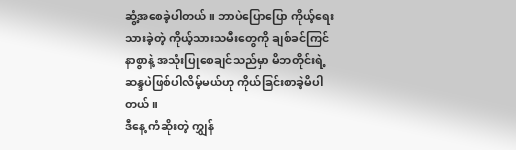ဆွံ့အစေခဲ့ပါတယ်။ ဘာပဲပြောပြော ကိုယ့်ရေးသားခဲ့တဲ့ ကိုယ့်သားသမီးတွေကို ချစ်ခင်ကြင်နာစွာနဲ့ အသုံးပြုစေချင်သည်မှာ မိဘတိုင်းရဲ့ ဆန္ဒပဲဖြစ်ပါလိမ့်မယ်ဟု ကိုယ်ခြင်းစာခဲ့မိပါတယ်။
ဒီနေ့ ကံဆိုးတဲ့ ကျွှန်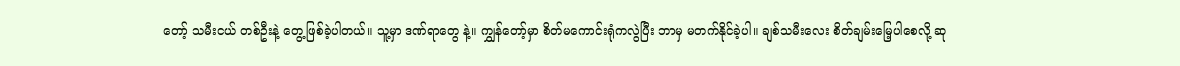တော့် သမီးငယ် တစ်ဦးနဲ့ တွေ့ဖြစ်ခဲ့ပါတယ်။ သူ့မှာ ဒဏ်ရာတွေ နဲ့။ ကျွှန်တော့်မှာ စိတ်မကောင်းရုံကလွဲပြီး ဘာမှ မတက်နိုင်ခဲ့ပါ။ ချစ်သမီးလေး စိတ်ချမ်းမြေ့ပါစေလို့ ဆု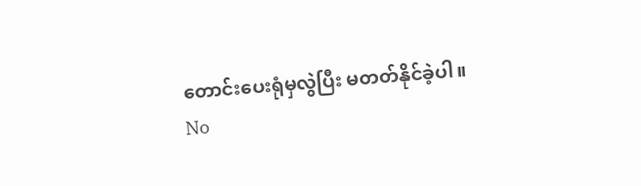တောင်းပေးရုံမှလွဲပြီး မတတ်နိုင်ခဲ့ပါ။
No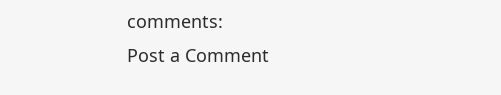comments:
Post a Comment